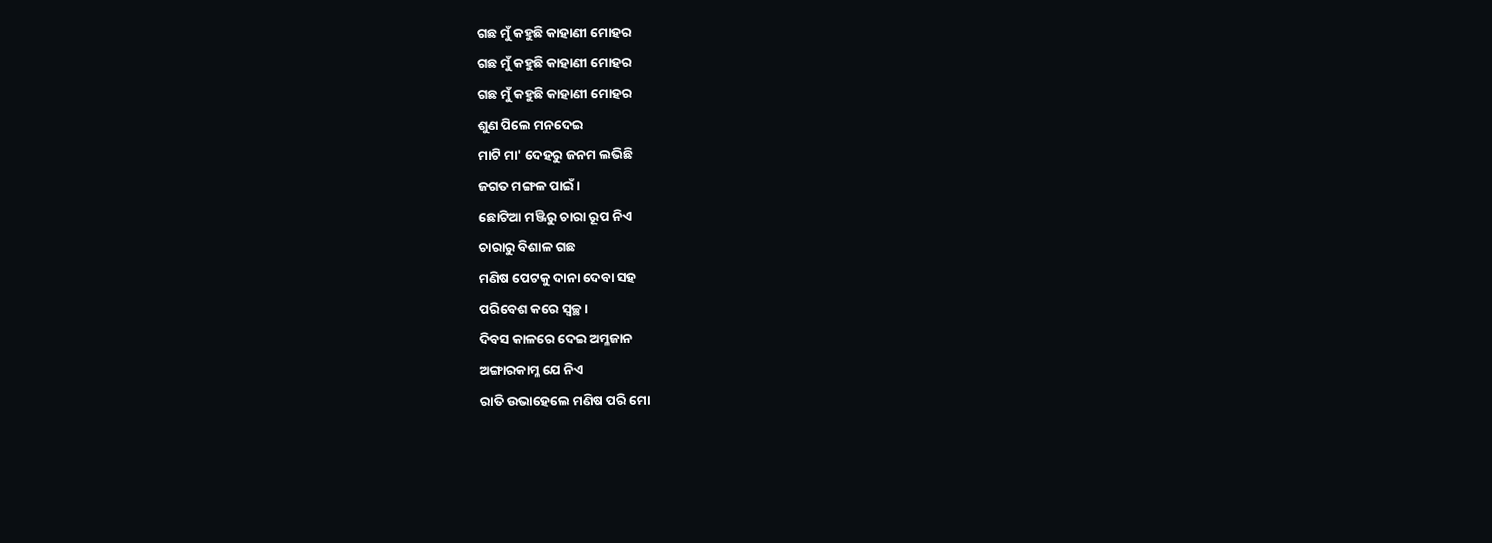ଗଛ ମୁଁ କହୁଛି କାହାଣୀ ମୋହର
ଗଛ ମୁଁ କହୁଛି କାହାଣୀ ମୋହର
ଗଛ ମୁଁ କହୁଛି କାହାଣୀ ମୋହର
ଶୁଣ ପିଲେ ମନଦେଇ
ମାଟି ମା' ଦେହରୁ ଜନମ ଲଭିଛି
ଜଗତ ମଙ୍ଗଳ ପାଇଁ ।
ଛୋଟିଆ ମଞ୍ଜିରୁ ଚାରା ରୂପ ନିଏ
ଚାରାରୁ ବିଶାଳ ଗଛ
ମଣିଷ ପେଟକୁ ଦାନା ଦେବା ସହ
ପରିବେଶ କରେ ସ୍ବଚ୍ଛ ।
ଦିବସ କାଳରେ ଦେଇ ଅମ୍ଳଜାନ
ଅଙ୍ଗାରକାମ୍ଳ ଯେ ନିଏ
ରାତି ଉଭାହେଲେ ମଣିଷ ପରି ମୋ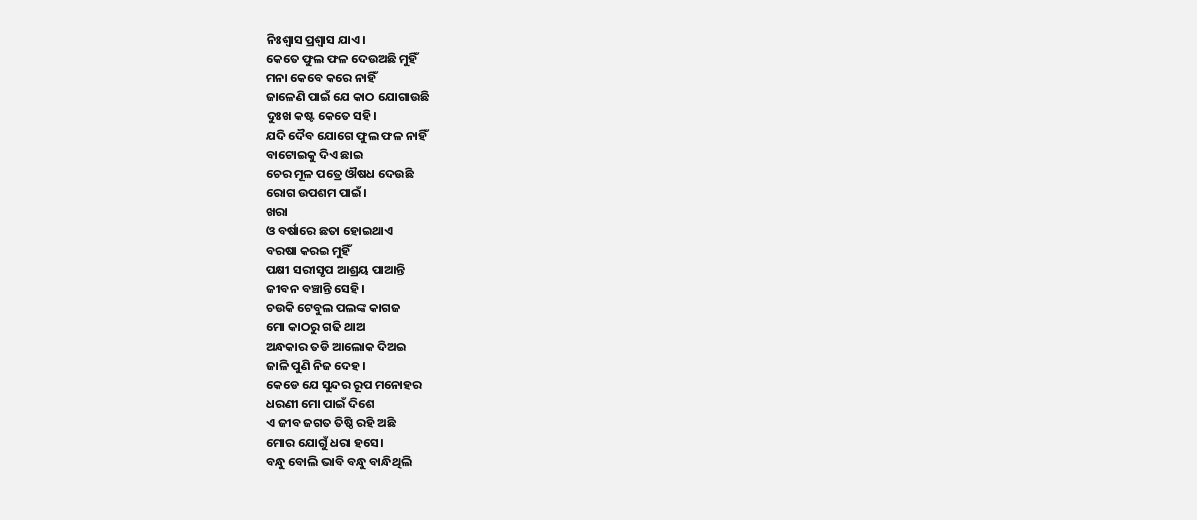ନିଃଶ୍ବାସ ପ୍ରଶ୍ବାସ ଯାଏ।
କେତେ ଫୁଲ ଫଳ ଦେଉଅଛି ମୁହିଁ
ମନା କେବେ କରେ ନାହିଁ
ଜାଳେଣି ପାଇଁ ଯେ କାଠ ଯୋଗାଉଛି
ଦୁଃଖ କଷ୍ଟ କେତେ ସହି।
ଯଦି ଦୈବ ଯୋଗେ ଫୁଲ ଫଳ ନାହିଁ
ବାଟୋଇକୁ ଦିଏ ଛାଇ
ଚେର ମୂଳ ପତ୍ରେ ଔଷଧ ଦେଉଛି
ରୋଗ ଉପଶମ ପାଇଁ।
ଖରା
ଓ ବର୍ଷାରେ ଛତା ହୋଇଥାଏ
ବରଷା କରଇ ମୁହିଁ
ପକ୍ଷୀ ସରୀସୃପ ଆଶ୍ରୟ ପାଆନ୍ତି
ଜୀବନ ବଞ୍ଚାନ୍ତି ସେହି।
ଚଉକି ଟେବୁଲ ପଲଙ୍କ କାଗଜ
ମୋ କାଠରୁ ଗଢି ଥାଅ
ଅନ୍ଧକାର ତଡି ଆଲୋକ ଦିଅଇ
ଜାଳି ପୁଣି ନିଜ ଦେହ।
କେଡେ ଯେ ସୁନ୍ଦର ରୂପ ମନୋହର
ଧରଣୀ ମୋ ପାଇଁ ଦିଶେ
ଏ ଜୀବ ଜଗତ ତିଷ୍ଠି ରହି ଅଛି
ମୋର ଯୋଗୁଁ ଧରା ହସେ।
ବନ୍ଧୁ ବୋଲି ଭାବି ବନ୍ଧୁ ବାନ୍ଧିଥିଲି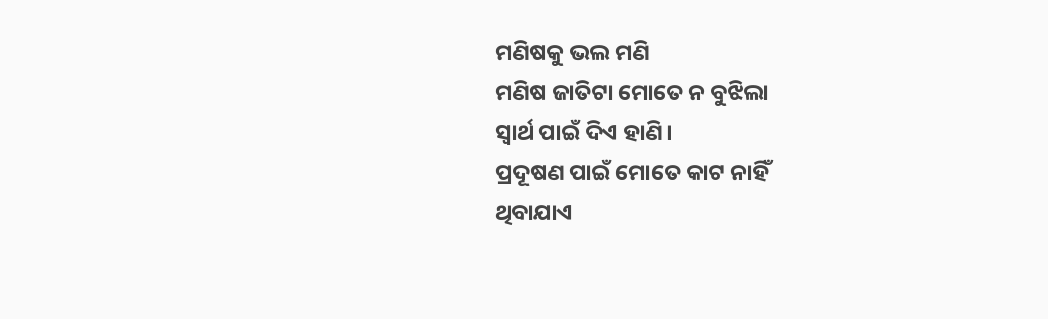ମଣିଷକୁ ଭଲ ମଣି
ମଣିଷ ଜାତିଟା ମୋତେ ନ ବୁଝିଲା
ସ୍ବାର୍ଥ ପାଇଁ ଦିଏ ହାଣି।
ପ୍ରଦୂଷଣ ପାଇଁ ମୋତେ କାଟ ନାହିଁ
ଥିବାଯାଏ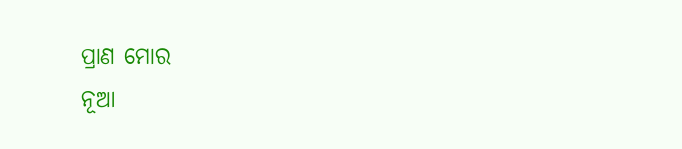ପ୍ରାଣ ମୋର
ନୂଆ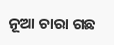ନୂଆ ଚାରା ଗଛ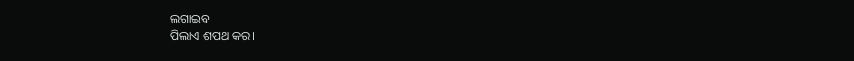ଲଗାଇବ
ପିଲାଏ ଶପଥ କର।